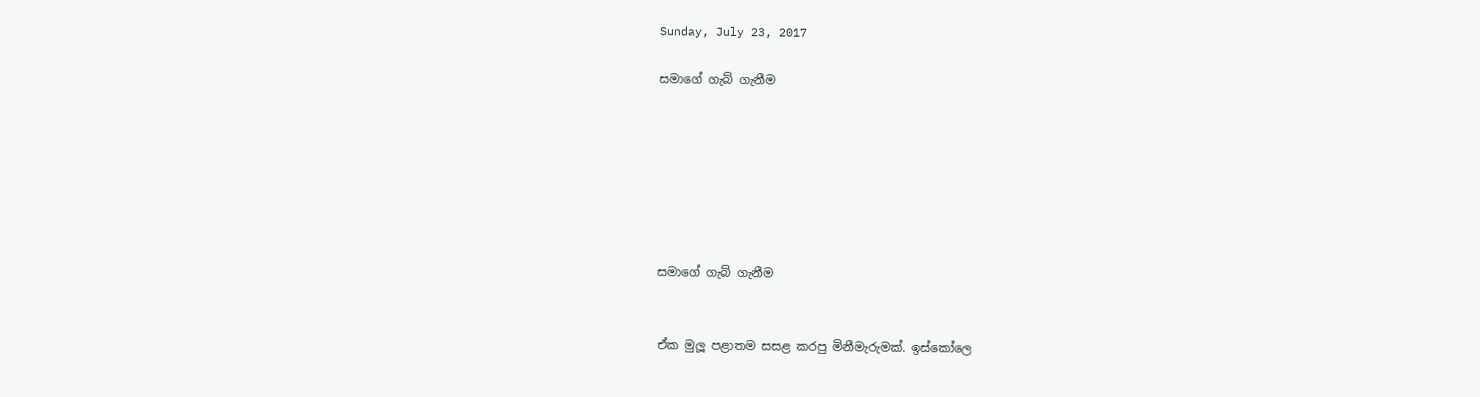Sunday, July 23, 2017

සමාගේ ගැබ් ගැනීම







සමාගේ ගැබ් ගැනීම


ඒක මුලූ පළාතම සසළ කරපු මිනීමැරුමක්. ඉස්කෝලෙ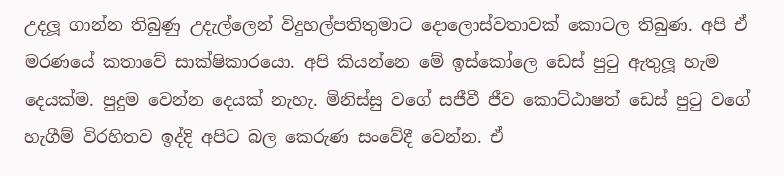උදලූ ගාන්න තිබුණු උදැල්ලෙන් විදුහල්පතිතුමාට දොලොස්වතාවක් කොටල තිබුණ. අපි ඒ මරණයේ කතාවේ සාක්ෂිකාරයො. අපි කියන්නෙ මේ ඉස්කෝලෙ ඩෙස් පුටු ඇතුලූ හැම දෙයක්ම. පුදුම වෙන්න දෙයක් නැහැ. මිනිස්සු වගේ සජීවී ජීව කොට්ඨාෂත් ඩෙස් පුටු වගේ හැගීම් විරහිතව ඉද්දි අපිට බල කෙරුණ සංවේදී වෙන්න. ඒ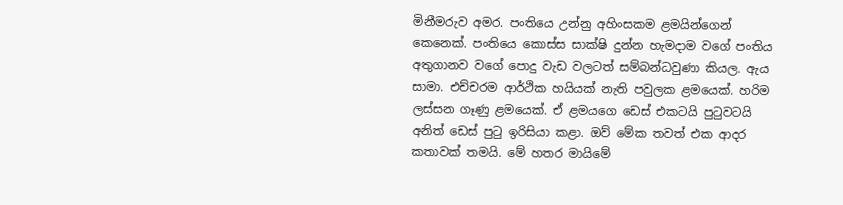මිනීමරුව අමර. පංතියෙ උන්නු අහිංසකම ළමයින්ගෙන් කෙනෙක්. පංතියෙ කොස්ස සාක්ෂි දුන්න හැමදාම වගේ පංතිය අතුගානව වගේ පොදු වැඩ වලටත් සම්බන්ධවුණා කියල. ඇය සාමා. එච්චරම ආර්ථික හයියක් නැති පවුලක ළමයෙක්. හරිම ලස්සන ගෑණු ළමයෙක්. ඒ ළමයගෙ ඩෙස් එකටයි පුටුවටයි අනිත් ඩෙස් පුටු ඉරිසියා කළා. ඔව් මේක තවත් එක ආදර කතාවක් තමයි. මේ හතර මායිමේ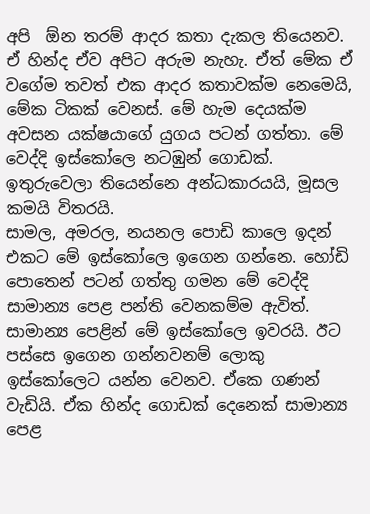අපි  ඕන තරම් ආදර කතා දැකල තියෙනව. ඒ හින්ද ඒව අපිට අරුම නැහැ. ඒත් මේක ඒ වගේම තවත් එක ආදර කතාවක්ම නෙමෙයි, මේක ටිකක් වෙනස්. මේ හැම දෙයක්ම අවසන යක්ෂයාගේ යුගය පටන් ගත්තා. මේ වෙද්දි ඉස්කෝලෙ නටඹුන් ගොඩක්. ඉතුරුවෙලා තියෙන්නෙ අන්ධකාරයයි, මූසල කමයි විතරයි.
සාමල, අමරල, නයනල පොඩි කාලෙ ඉදන් එකට මේ ඉස්කෝලෙ ඉගෙන ගන්නෙ. හෝඩි පොතෙන් පටන් ගත්තු ගමන මේ වෙද්දි සාමාන්‍ය පෙළ පන්ති වෙනකම්ම ඇවිත්. සාමාන්‍ය පෙළින් මේ ඉස්කෝලෙ ඉවරයි. ඊට පස්සෙ ඉගෙන ගන්නවනම් ලොකු ඉස්කෝලෙට යන්න වෙනව. ඒකෙ ගණන් වැඩියි. ඒක හින්ද ගොඩක් දෙනෙක් සාමාන්‍ය පෙළ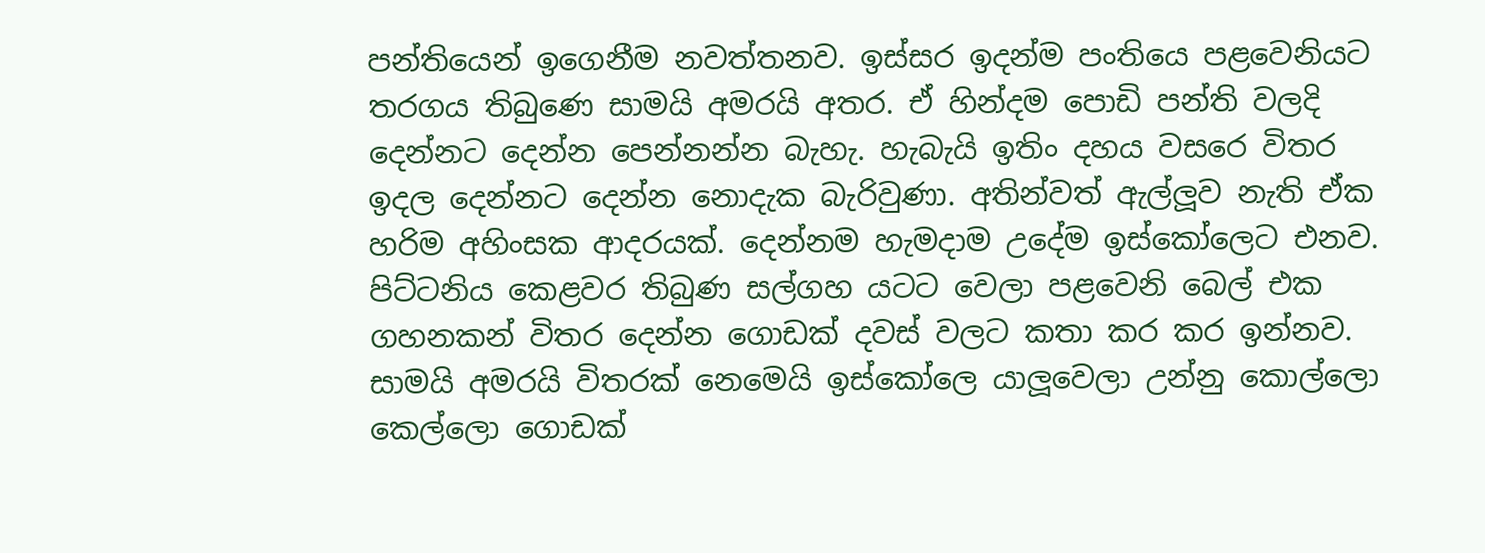පන්තියෙන් ඉගෙනීම නවත්තනව. ඉස්සර ඉදන්ම පංතියෙ පළවෙනියට තරගය තිබුණෙ සාමයි අමරයි අතර. ඒ හින්දම පොඩි පන්ති වලදි දෙන්නට දෙන්න පෙන්නන්න බැහැ. හැබැයි ඉතිං දහය වසරෙ විතර ඉදල දෙන්නට දෙන්න නොදැක බැරිවුණා. අතින්වත් ඇල්ලූව නැති ඒක හරිම අහිංසක ආදරයක්. දෙන්නම හැමදාම උදේම ඉස්කෝලෙට එනව. පිට්ටනිය කෙළවර තිබුණ සල්ගහ යටට වෙලා පළවෙනි බෙල් එක ගහනකන් විතර දෙන්න ගොඩක් දවස් වලට කතා කර කර ඉන්නව. සාමයි අමරයි විතරක් නෙමෙයි ඉස්කෝලෙ යාලූවෙලා උන්නු කොල්ලො කෙල්ලො ගොඩක්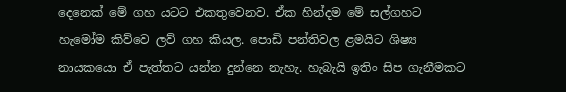දෙනෙක් මේ ගහ යටට එකතුවෙනව. ඒක හින්දම මේ සල්ගහට හැමෝම කිව්වෙ ලව් ගහ කියල. පොඩි පන්තිවල ළමයිට ශිෂ්‍ය නායකයො ඒ පැත්තට යන්න දුන්නෙ නැහැ. හැබැයි ඉතිං සිප ගැනීමකට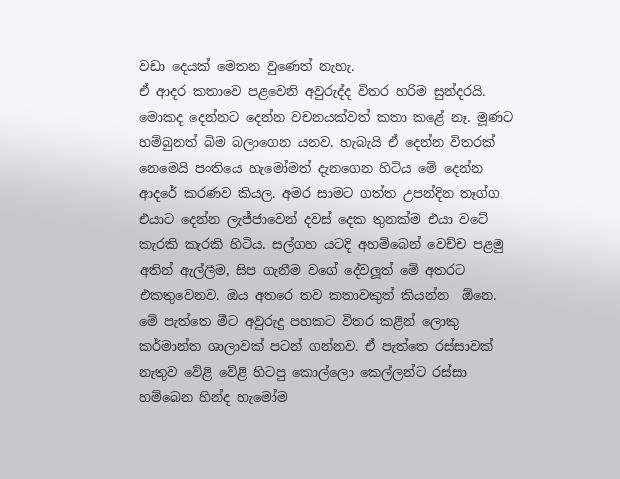වඩා දෙයක් මෙතන වුණෙත් නැහැ.
ඒ ආදර කතාවෙ පළවෙනි අවුරුද්ද විතර හරිම සුන්දරයි. මොකද දෙන්නට දෙන්න වචනයක්වත් කතා කළේ නෑ. මූණට හම්බුනත් බිම බලාගෙන යනව. හැබැයි ඒ දෙන්න විතරක් නෙමෙයි පංතියෙ හැමෝමත් දැනගෙන හිටිය මේ දෙන්න ආදරේ කරණව කියල. අමර සාමට ගත්ත උපන්දින තෑග්ග එයාට දෙන්න ලැජ්ජාවෙන් දවස් දෙක තුනක්ම එයා වටේ කැරකි කැරකි හිටිය. සල්ගහ යටදි අහම්බෙන් වෙච්ච පළමු අතින් ඇල්ලීම, සිප ගැනීම වගේ දේවලූත් මේ අතරට එකතුවෙනව. ඔය අතරෙ තව කතාවකුත් කියන්න  ඕනෙ. මේ පැත්තෙ මීට අවුරුදු පහකට විතර කළින් ලොකු කර්මාන්ත ශාලාවක් පටන් ගන්නව. ඒ පැත්තෙ රස්සාවක් නැතුව වේළි වේළි හිටපු කොල්ලො කෙල්ලන්ට රස්සා හම්බෙන හින්ද හැමෝම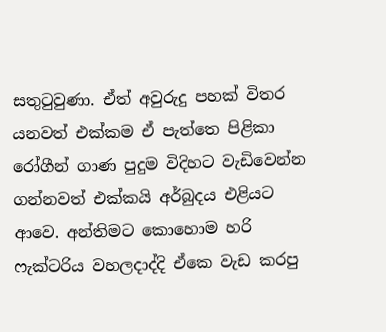සතුටුවුණා. ඒත් අවුරුදු පහක් විතර යනවත් එක්කම ඒ පැත්තෙ පිළිකා රෝගීන් ගාණ පුදුම විදිහට වැඩිවෙන්න ගන්නවත් එක්කයි අර්බුදය එළියට ආවෙ. අන්තිමට කොහොම හරි ෆැක්ටරිය වහලදාද්දි ඒකෙ වැඩ කරපු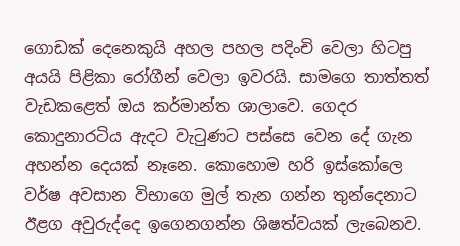ගොඩක් දෙනෙකුයි අහල පහල පදිංචි වෙලා හිටපු අයයි පිළිකා රෝගීන් වෙලා ඉවරයි. සාමගෙ තාත්තත් වැඩකළෙත් ඔය කර්මාන්ත ශාලාවෙ. ගෙදර කොදුනාරටිය ඇදට වැටුණට පස්සෙ වෙන දේ ගැන අහන්න දෙයක් නෑනෙ. කොහොම හරි ඉස්කෝලෙ වර්ෂ අවසාන විභාගෙ මුල් තැන ගන්න තුන්දෙනාට ඊළග අවුරුද්දෙ ඉගෙනගන්න ශිෂත්වයක් ලැබෙනව.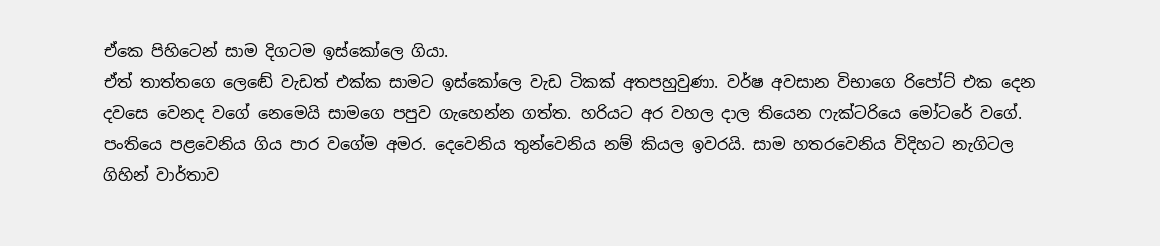ඒකෙ පිහිටෙන් සාම දිගටම ඉස්කෝලෙ ගියා.
ඒත් තාත්තගෙ ලෙඬේ වැඩත් එක්ක සාමට ඉස්කෝලෙ වැඩ ටිකක් අතපහුවුණා. වර්ෂ අවසාන විභාගෙ රිපෝට් එක දෙන දවසෙ වෙනද වගේ නෙමෙයි සාමගෙ පපුව ගැහෙන්න ගත්ත. හරියට අර වහල දාල තියෙන ෆැක්ටරියෙ මෝටරේ වගේ. පංතියෙ පළවෙනිය ගිය පාර වගේම අමර. දෙවෙනිය තුන්වෙනිය නම් කියල ඉවරයි. සාම හතරවෙනිය විදිහට නැගිටල ගිහින් වාර්තාව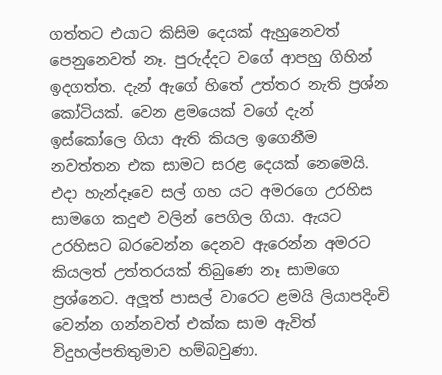ගත්තට එයාට කිසිම දෙයක් ඇහුනෙවත් පෙනුනෙවත් නෑ. පුරුද්දට වගේ ආපහු ගිහින් ඉදගත්ත. දැන් ඇගේ හිතේ උත්තර නැති ප්‍රශ්න කෝටියක්. වෙන ළමයෙක් වගේ දැන් ඉස්කෝලෙ ගියා ඇති කියල ඉගෙනීම නවත්තන එක සාමට සරළ දෙයක් නෙමෙයි. එදා හැන්දෑවෙ සල් ගහ යට අමරගෙ උරහිස සාමගෙ කදුළු වලින් පෙගිල ගියා. ඇයට උරහිසට බරවෙන්න දෙනව ඇරෙන්න අමරට කියලත් උත්තරයක් තිබුණෙ නෑ සාමගෙ ප්‍රශ්නෙට. අලූත් පාසල් වාරෙට ළමයි ලියාපදිංචි වෙන්න ගන්නවත් එක්ක සාම ඇවිත් විදුහල්පතිතුමාව හම්බවුණා.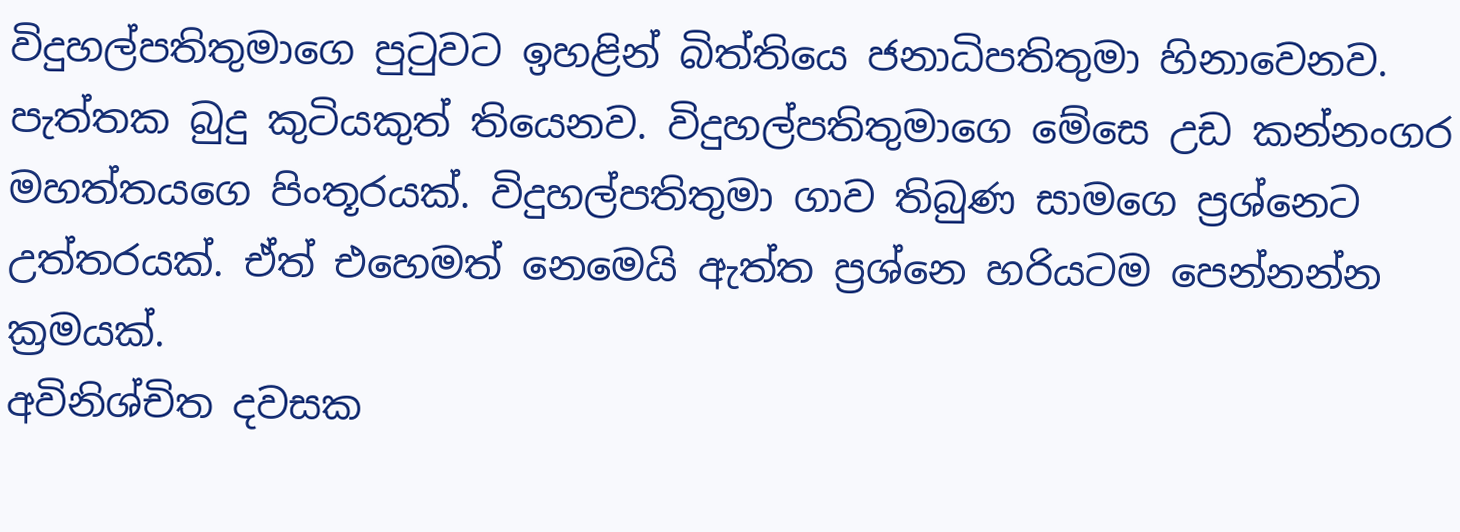විදුහල්පතිතුමාගෙ පුටුවට ඉහළින් බිත්තියෙ ජනාධිපතිතුමා හිනාවෙනව. පැත්තක බුදු කුටියකුත් තියෙනව. විදුහල්පතිතුමාගෙ මේසෙ උඩ කන්නංගර මහත්තයගෙ පිංතූරයක්. විදුහල්පතිතුමා ගාව තිබුණ සාමගෙ ප්‍රශ්නෙට උත්තරයක්. ඒත් එහෙමත් නෙමෙයි ඇත්ත ප්‍රශ්නෙ හරියටම පෙන්නන්න ක්‍රමයක්.
අවිනිශ්චිත දවසක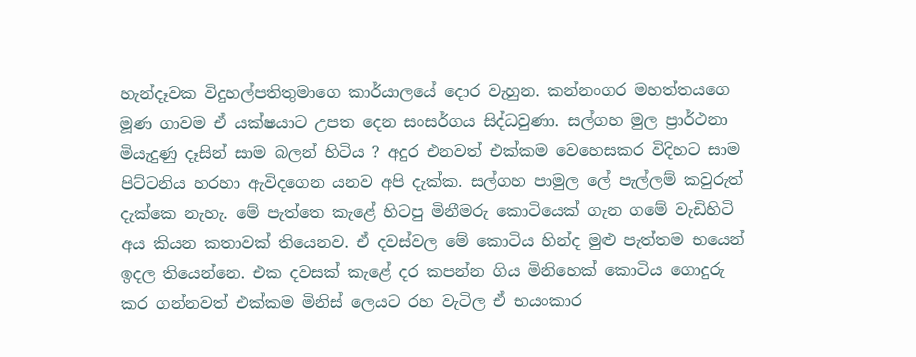හැන්දෑවක විදුහල්පතිතුමාගෙ කාර්යාලයේ දොර වැහුන. කන්නංගර මහත්තයගෙ මූණ ගාවම ඒ යක්ෂයාට උපත දෙන සංසර්ගය සිද්ධවුණා. සල්ගහ මුල ප්‍රාර්ථනා මියැදුණු දෑසින් සාම බලන් හිටිය ? අදුර එනවත් එක්කම වෙහෙසකර විදිහට සාම පිට්ටනිය හරහා ඇවිදගෙන යනව අපි දැක්ක. සල්ගහ පාමුල ලේ පැල්ලම් කවුරුත් දැක්කෙ නැහැ. මේ පැත්තෙ කැළේ හිටපු මිනීමරු කොටියෙක් ගැන ගමේ වැඩිහිටි අය කියන කතාවක් තියෙනව. ඒ දවස්වල මේ කොටිය හින්ද මුළු පැත්තම භයෙන් ඉදල තියෙන්නෙ. එක දවසක් කැළේ දර කපන්න ගිය මිනිහෙක් කොටිය ගොදුරු කර ගන්නවත් එක්කම මිනිස් ලෙයට රහ වැටිල ඒ භයංකාර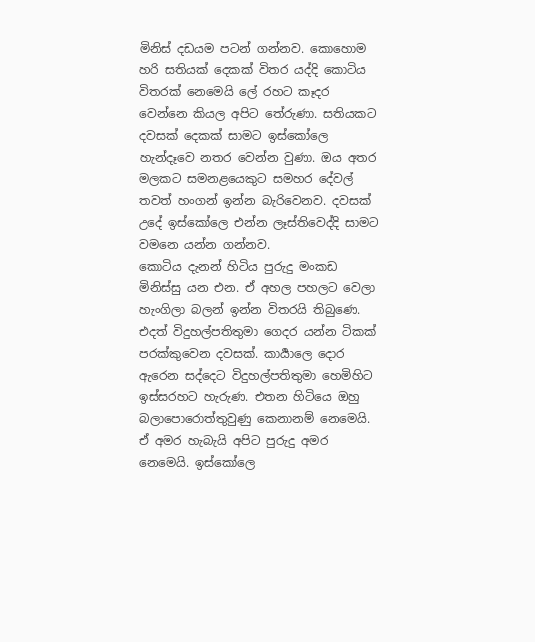මිනිස් දඩයම පටන් ගන්නව. කොහොම හරි සතියක් දෙකක් විතර යද්දි කොටිය විතරක් නෙමෙයි ලේ රහට කෑදර වෙන්නෙ කියල අපිට තේරුණා. සතියකට දවසක් දෙකක් සාමට ඉස්කෝලෙ හැන්දෑවෙ නතර වෙන්න වුණා. ඔය අතර මලකට සමනළයෙකුට සමහර දේවල් තවත් හංගන් ඉන්න බැරිවෙනව. දවසක් උදේ ඉස්කෝලෙ එන්න ලෑස්තිවෙද්දි සාමට වමනෙ යන්න ගන්නව.
කොටිය දැනන් හිටිය පුරුදු මංකඩ මිනිස්සු යන එන. ඒ අහල පහලට වෙලා හැංගිලා බලන් ඉන්න විතරයි තිබුණෙ. එදත් විදුහල්පතිතුමා ගෙදර යන්න ටිකක් පරක්කුවෙන දවසක්. කාර්‍යාලෙ දොර ඇරෙන සද්දෙට විදුහල්පතිතුමා හෙමිහිට ඉස්සරහට හැරුණ. එතන හිටියෙ ඔහු බලාපොරොත්තුවුණු කෙනානම් නෙමෙයි. ඒ අමර හැබැයි අපිට පුරුදු අමර නෙමෙයි. ඉස්කෝලෙ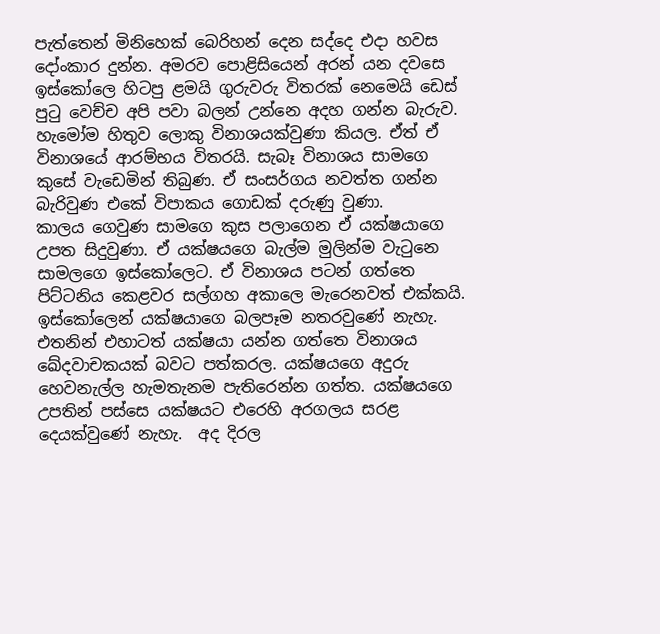පැත්තෙන් මිනිහෙක් බෙරිහන් දෙන සද්දෙ එදා හවස දෝංකාර දුන්න. අමරව පොළිසියෙන් අරන් යන දවසෙ ඉස්කෝලෙ හිටපු ළමයි ගුරුවරු විතරක් නෙමෙයි ඩෙස් පුටු වෙච්ච අපි පවා බලන් උන්නෙ අදහ ගන්න බැරුව. හැමෝම හිතුව ලොකු විනාශයක්වුණා කියල. ඒත් ඒ විනාශයේ ආරම්භය විතරයි. සැබෑ විනාශය සාමගෙ කුසේ වැඩෙමින් තිබුණ. ඒ සංසර්ගය නවත්ත ගන්න බැරිවුණ එකේ විපාකය ගොඩක් දරුණු වුණා.
කාලය ගෙවුණ සාමගෙ කුස පලාගෙන ඒ යක්ෂයාගෙ උපත සිදුවුණා. ඒ යක්ෂයගෙ බැල්ම මුලින්ම වැටුනෙ සාමලගෙ ඉස්කෝලෙට. ඒ විනාශය පටන් ගත්තෙ පිට්ටනිය කෙළවර සල්ගහ අකාලෙ මැරෙනවත් එක්කයි. ඉස්කෝලෙන් යක්ෂයාගෙ බලපෑම නතරවුණේ නැහැ. එතනින් එහාටත් යක්ෂයා යන්න ගත්තෙ විනාශය ඛේදවාචකයක් බවට පත්කරල. යක්ෂයගෙ අදුරු හෙවනැල්ල හැමතැනම පැතිරෙන්න ගත්ත. යක්ෂයගෙ උපතින් පස්සෙ යක්ෂයට එරෙහි අරගලය සරළ දෙයක්වුණේ නැහැ.  අද දිරල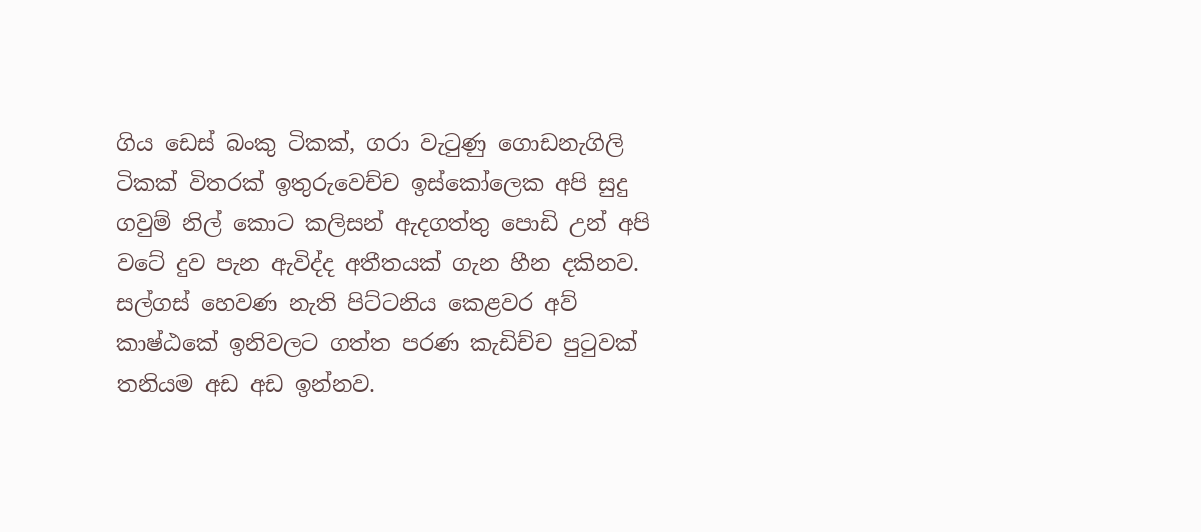ගිය ඩෙස් බංකු ටිකක්, ගරා වැටුණු ගොඩනැගිලි ටිකක් විතරක් ඉතුරුවෙච්ච ඉස්කෝලෙක අපි සුදු ගවුම් නිල් කොට කලිසන් ඇදගත්තු පොඩි උන් අපි වටේ දුව පැන ඇවිද්ද අතීතයක් ගැන හීන දකිනව. සල්ගස් හෙවණ නැති පිට්ටනිය කෙළවර අව් කාෂ්ඨකේ ඉනිවලට ගත්ත පරණ කැඩිච්ච පුටුවක් තනියම අඩ අඩ ඉන්නව.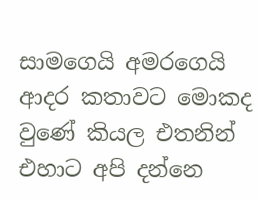සාමගෙයි අමරගෙයි ආදර කතාවට මොකද වුණේ කියල එතනින් එහාට අපි දන්නෙ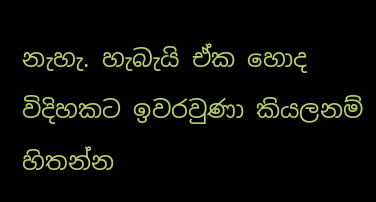නැහැ. හැබැයි ඒක හොද විදිහකට ඉවරවුණා කියලනම් හිතන්න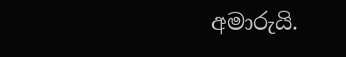අමාරුයි.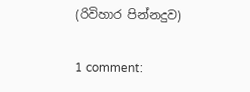(රිවිහාර පින්නදුව)

1 comment: